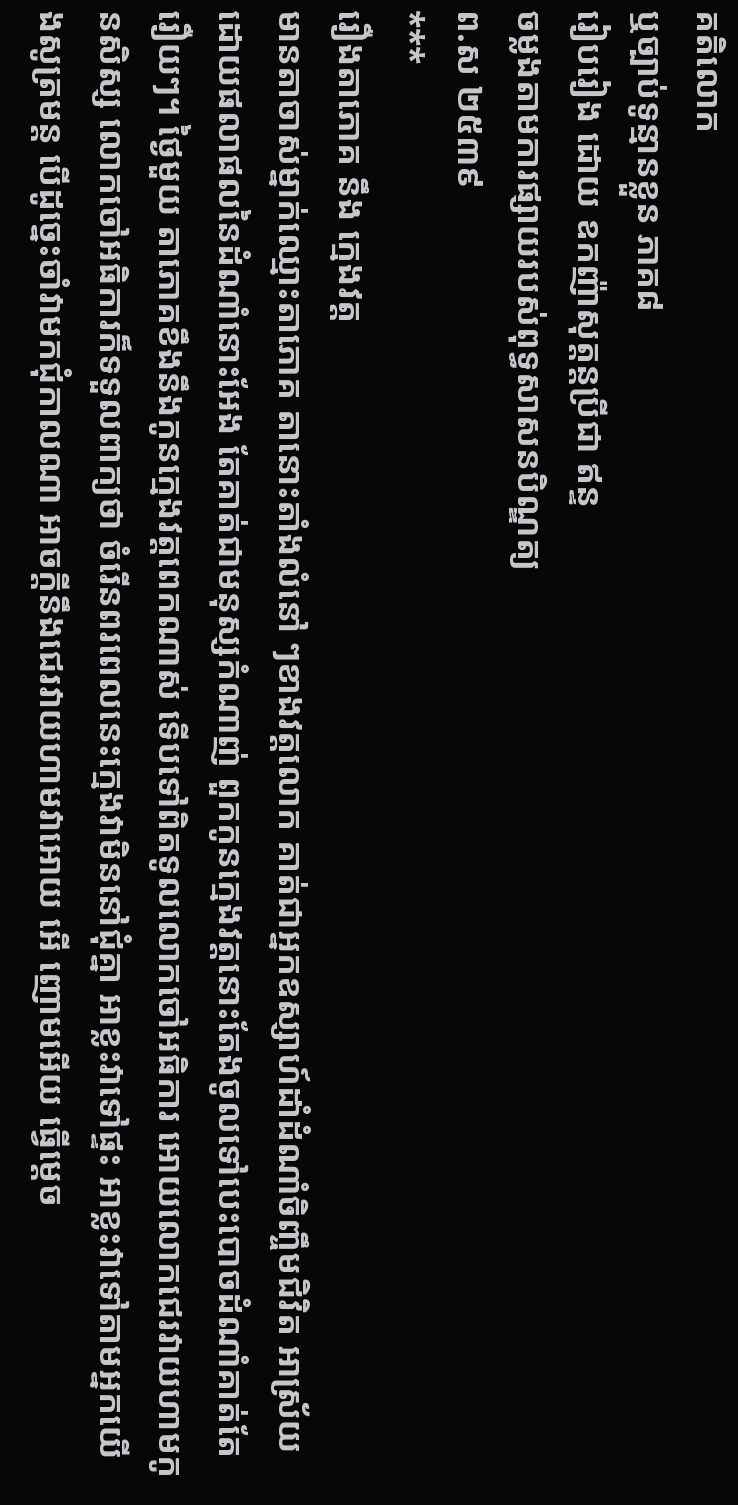គតិលោក
ឬច្បាប់ទូន្មានខ្លួន ភាគ៨
រៀបរៀង ដោយ ឧកញ៉ាសុត្ដន្ដប្រីជា ឥន្ទ
ចម្លងតាមការផ្សាយរបស់ពុទ្ធសាសនបិណ្ឌត្យ
ព.ស ២៥៣៩
***
រឿងតាភោគ នឹង ក្មេងវត្ដ
មានតាចាស់ម្នាក់ឈ្មោះតាភោគ តានោះតាំងលំនៅ ៗខាងវត្ដលោក គាត់ជាអ្នកឧស្សាហ៍ដាំដំណាំចិញ្ចឹមជិវិត អាស្រ័យដោយផលាផលនៃដំណាំនោះអែង តែគាត់ជាមនុស្សកំណាញ់ ពួកកូនក្មេងវត្ដនោះតែងចូលទៅបេះបោចដំណាំគាត់តែរឿយៗ។ ថ្ងៃមួយ តាភោគខឹងនឹងកូនក្មេងវត្ដពេកណាស់ ទើបទៅពិតទូលលោកចៅអធិការ អោយលោកជេរវាយហាមកូនសិស្ស លោកចៅអធិការក៏ទទួលពាក្យថា ចំរើនពរពេលនេះក្មេងវាមិននៅជុំគ្នា អាខ្លះវាទៅផ្ទះ អាខ្លះវាទៅតាមអ្នកយើងសូត្រមន្ដ បើដូច្នេះចាំវាមកជុំកាលណា អាចក្ដីនឹងជេរវាយហាមវាអោយ អើ ញោមអើយ ធ្វើម្ដេច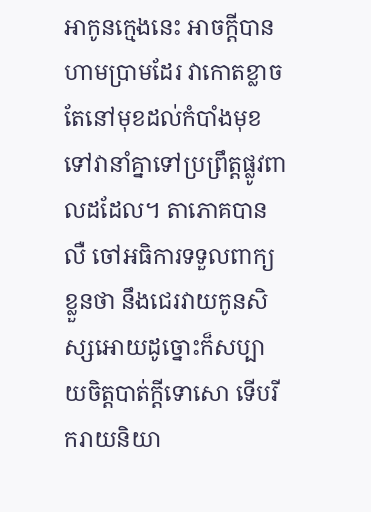អាកូនក្មេងនេះ អាចក្ដីបានហាមប្រាមដែរ វាកោតខ្លាចតែនៅមុខដល់កំបាំងមុខទៅវានាំគ្នាទៅប្រព្រឹត្ដផ្លូវពាលដដែល។ តាភោគបានលឺ ចៅអធិការទទួលពាក្យខ្លួនថា នឹងជេរវាយកូនសិស្សអោយដូច្នោះក៏សប្បាយចិត្ដបាត់ក្ដីទោសោ ទើបរីករាយនិយា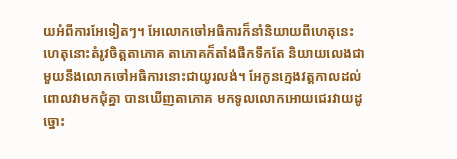យអំពីការអែទៀតៗ។ អែលោកចៅអធិការក៏នាំនិយាយពីហេតុនេះ ហេតុនោះតំរូវចិត្ដតាភោគ តាភោគក៏តាំងផឹកទឹកតែ និយាយលេងជាមួយនឹងលោកចៅអធិការនោះជាយូរលង់។ អែកូនក្មេងវត្ដកាលដល់ពោលវាមកជុំគ្នា បានឃើញតាភោគ មកទូលលោកអោយជេរវាយដូច្នោះ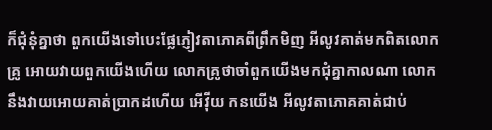ក៏ជុំនុំគ្នាថា ពួកយើងទៅបេះផ្លែភ្ញៀវតាភោគពីព្រឹកមិញ អីលូវគាត់មកពិតលោកគ្រូ អោយវាយពួកយើងហើយ លោកគ្រូថាចាំពួកយើងមកជុំគ្នាកាលណា លោកនឹងវាយអោយគាត់ប្រាកដហើយ អើវ៉ីយ កនយើង អីលូវតាភោគគាត់ជាប់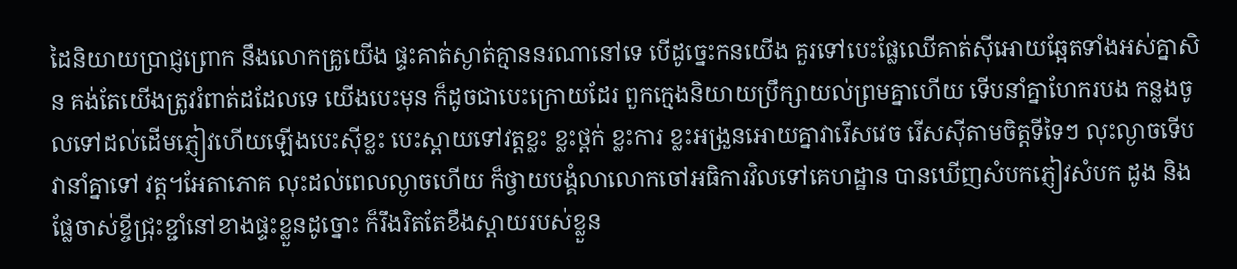ដៃនិយាយប្រាជ្ញព្រោក នឹងលោកគ្រូយើង ផ្ទះគាត់ស្ងាត់គ្មាននរណានៅទេ បើដូច្នេះកនយើង គួរទៅបេះផ្លែឈើគាត់ស៊ីអោយឆ្អែតទាំងអស់គ្នាសិន គង់តែយើងត្រូវរំពាត់ដដែលទេ យើងបេះមុន ក៏ដូចជាបេះក្រោយដែរ ពួកក្មេងនិយាយប្រឹក្សាយល់ព្រមគ្នាហើយ ទើបនាំគ្នាហែករបង កន្លងចូលទៅដល់ដើមភ្ញៀវហើយឡើងបេះស៊ីខ្លះ បេះស្ពាយទៅវត្ដខ្លះ ខ្លះថ្ពក់ ខ្លះការ ខ្លះអង្រួនអោយគ្នាវារើសវេច រើសស៊ីតាមចិត្ដទីទៃៗ លុះល្ងាចទើបវានាំគ្នាទៅ វត្ដ។អែតាភោគ លុះដល់ពេលល្ងាចហើយ ក៏ថ្វាយបង្គំលាលោកចៅអធិការវិលទៅគេហដ្ឋាន បានឃើញសំបកភ្ញៀវសំបក ដូង និងផ្លែចាស់ខ្ចីជ្រុះខ្ជាំនៅខាងផ្ទះខ្លួនដូច្នោះ ក៏រឹងរិតតែខឹងស្ដាយរបស់ខ្លួន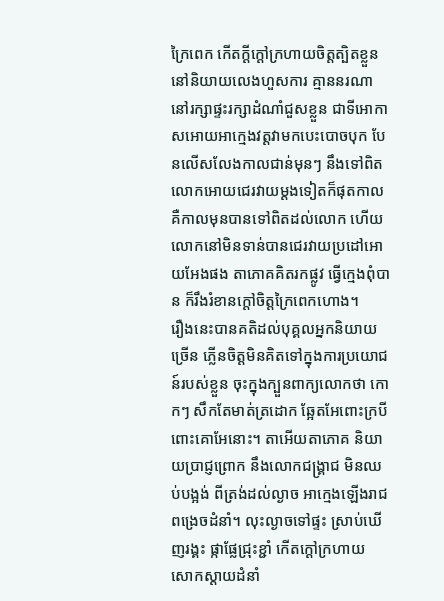ក្រៃពេក កើតក្ដីក្ដៅក្រហាយចិត្ដត្បិតខ្លួន នៅនិយាយលេងហួសការ គ្មាននរណានៅរក្សាផ្ទះរក្សាដំណាំជួសខ្លួន ជាទីអោកាសអោយអាក្មេងវត្ដវាមកបេះបោចបុក បែនលើសលែងកាលជាន់មុនៗ នឹងទៅពិតលោកអោយជេរវាយម្ដងទៀតក៏ផុតកាល គឺកាលមុនបានទៅពិតដល់លោក ហើយ លោកនៅមិនទាន់បានជេរវាយប្រដៅអោយអែងផង តាភោគគិតរកផ្លូវ ធ្វើក្មេងពុំបាន ក៏រឹងរំខានក្ដៅចិត្ដក្រៃពេកហោង។
រឿងនេះបានគតិដល់បុគ្គលអ្នកនិយាយច្រើន ភ្លើនចិត្ដមិនគិតទៅក្នុងការប្រយោជន៍របស់ខ្លួន ចុះក្នុងក្បួនពាក្យលោកថា កោកៗ សឹកតែមាត់ត្រដោក ឆ្អែតអែពោះក្របី ពោះគោអែនោះ។ តាអើយតាភោគ និយាយប្រាជ្ញព្រោក នឹងលោកជង្រ្គាជ មិនឈប់បង្អង់ ពីត្រង់ដល់ល្ងាច អាក្មេងឡើងរាជ ពង្រេចដំនាំ។ លុះល្ងាចទៅផ្ទះ ស្រាប់ឃើញរង្គះ ផ្កាផ្លែជ្រុះខ្ជាំ កើតក្ដៅក្រហាយ សោកស្ដាយដំនាំ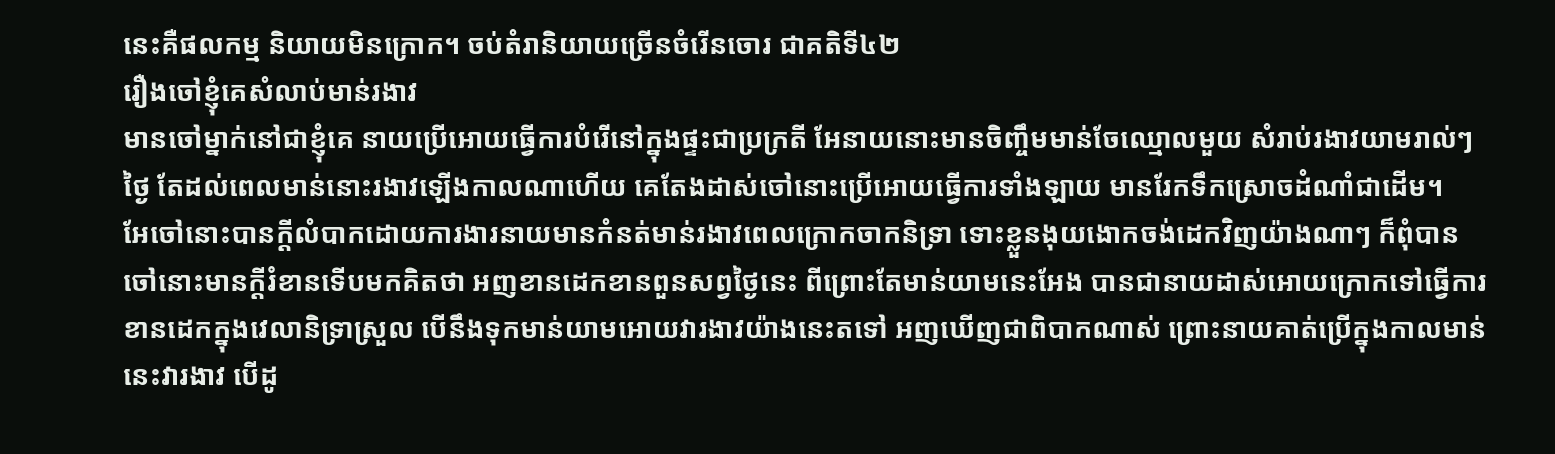នេះគឺផលកម្ម និយាយមិនក្រោក។ ចប់តំរានិយាយច្រើនចំរើនចោរ ជាគតិទី៤២
រឿងចៅខ្ញុំគេសំលាប់មាន់រងាវ
មានចៅម្នាក់នៅជាខ្ញុំគេ នាយប្រើអោយធ្វើការបំរើនៅក្នុងផ្ទះជាប្រក្រតី អែនាយនោះមានចិញ្ចឹមមាន់ចែឈ្មោលមួយ សំរាប់រងាវយាមរាល់ៗថ្ងៃ តែដល់ពេលមាន់នោះរងាវឡើងកាលណាហើយ គេតែងដាស់ចៅនោះប្រើអោយធ្វើការទាំងឡាយ មានរែកទឹកស្រោចដំណាំជាដើម។
អែចៅនោះបានក្ដីលំបាកដោយការងារនាយមានកំនត់មាន់រងាវពេលក្រោកចាកនិទ្រា ទោះខ្លួនងុយងោកចង់ដេកវិញយ៉ាងណាៗ ក៏ពុំបាន ចៅនោះមានក្ដីរំខានទើបមកគិតថា អញខានដេកខានពួនសព្វថ្ងៃនេះ ពីព្រោះតែមាន់យាមនេះអែង បានជានាយដាស់អោយក្រោកទៅធ្វើការ ខានដេកក្នុងវេលានិទ្រាស្រួល បើនឹងទុកមាន់យាមអោយវារងាវយ៉ាងនេះតទៅ អញឃើញជាពិបាកណាស់ ព្រោះនាយគាត់ប្រើក្នុងកាលមាន់នេះវារងាវ បើដូ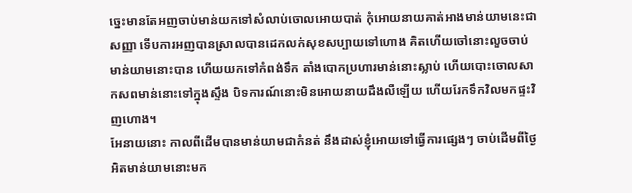ច្នេះមានតែអញចាប់មាន់យកទៅសំលាប់ចោលអោយបាត់ កុំអោយនាយគាត់អាងមាន់យាមនេះជាសញ្ញា ទើបការអញបានស្រាលបានដេកលក់សុខសប្បាយទៅហោង គិតហើយចៅនោះលួចចាប់មាន់យាមនោះបាន ហើយយកទៅកំពង់ទឹក តាំងបោកប្រហារមាន់នោះស្លាប់ ហើយបោះចោលសាកសពមាន់នោះទៅក្នុងស្ទឹង បិទការណ៍នោះមិនអោយនាយដឹងលឺឡើយ ហើយរែកទឹកវិលមកផ្ទះវិញហោង។
អែនាយនោះ កាលពីដើមបានមាន់យាមជាកំនត់ នឹងដាស់ខ្ញុំអោយទៅធ្វើការផ្សេងៗ ចាប់ដើមពីថ្ងៃអិតមាន់យាមនោះមក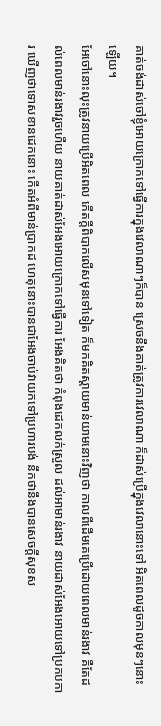គាត់ចង់ដាស់ចៅខ្ញុំអោយក្រោកទៅធ្វើការក្នុងវេលាណាៗក៏បាន ស្រេចនឹងគាត់ត្រូវការវេលាណា ក៏ដាស់ប្រើក្នុងវេលានោះទៅ អិតពេលដូចកាលមុនៗនោះឡើយ។
អែចៅនោះលុះត្រូវនាយប្រើអិតពេល កើតក្ដីពិបាកលើសមុនទៅទៀត ក៏មកគិតស្ដាយមាន់យាមនោះវិញថា កាលពីដើមគេប្រើដោយពេលមាន់រងាវ គឺតែដល់ពេលមាន់រងាវរួចហើយ នាយគាត់ដាស់អែងអោយក្រោកទៅធ្វើការ អែងគិតថា កំពុងដេកលក់ស្រួល ដល់អាមាន់រងាវ នាយដាស់អែងអោយទៅប្រកបការ ឃើញថាទោសខានដេកនោះ កើតអំពីមាន់ប្រាកដ ហេតុនោះបានជាអែងចាប់វាយកទៅប្រហារបង់ នឹកថានឹងបានសេចក្ដីសុខស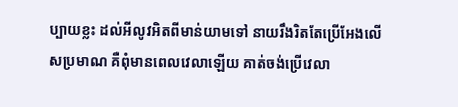ប្បាយខ្លះ ដល់អីលូវអិតពីមាន់យាមទៅ នាយរឹងរិតតែប្រើអែងលើសប្រមាណ គឺពុំមានពេលវេលាឡើយ គាត់ចង់ប្រើវេលា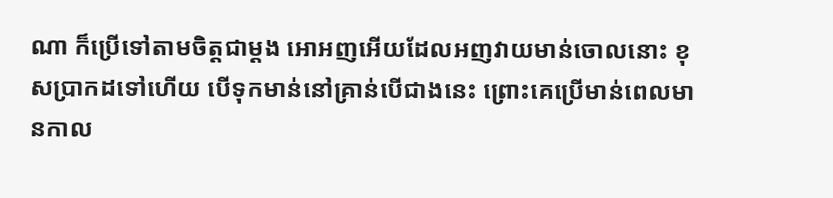ណា ក៏ប្រើទៅតាមចិត្ដជាម្ដង អោអញអើយដែលអញវាយមាន់ចោលនោះ ខុសប្រាកដទៅហើយ បើទុកមាន់នៅគ្រាន់បើជាងនេះ ព្រោះគេប្រើមាន់ពេលមានកាល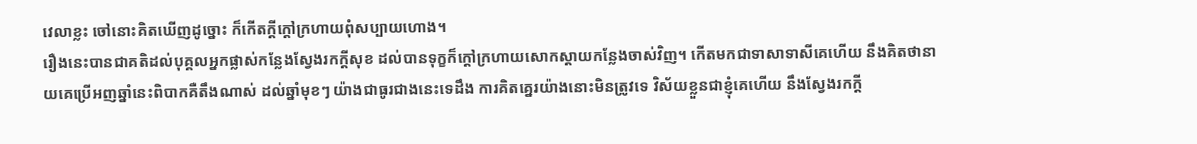វេលាខ្លះ ចៅនោះគិតឃើញដូច្នោះ ក៏កើតក្ដីក្ដៅក្រហាយពុំសប្បាយហោង។
រឿងនេះបានជាគតិដល់បុគ្គលអ្នកផ្លាស់កន្លែងស្វែងរកក្ដីសុខ ដល់បានទុក្ខក៏ក្ដៅក្រហាយសោកស្ដាយកន្លែងចាស់វិញ។ កើតមកជាទាសាទាសីគេហើយ នឹងគិតថានាយគេប្រើអញឆ្នាំនេះពិបាកគឺតឹងណាស់ ដល់ឆ្នាំមុខៗ យ៉ាងជាធូរជាងនេះទេដឹង ការគិតគ្នេរយ៉ាងនោះមិនត្រូវទេ វិស័យខ្លួនជាខ្ញុំគេហើយ នឹងស្វែងរកក្ដី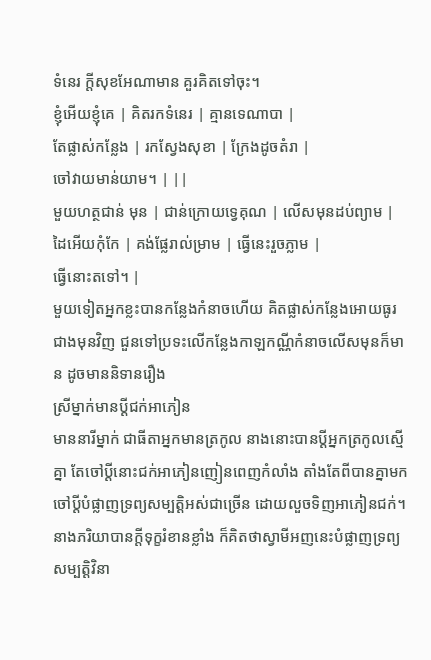ទំនេរ ក្ដីសុខអែណាមាន គួរគិតទៅចុះ។
ខ្ញុំអើយខ្ញុំគេ | គិតរកទំនេរ | គ្មានទេណាបា |
តែផ្លាស់កន្លែង | រកស្វែងសុខា | ក្រែងដូចតំរា |
ចៅវាយមាន់យាម។ | ||
មួយហត្ថជាន់ មុន | ជាន់ក្រោយទ្វេគុណ | លើសមុនដប់ព្យាម |
ដៃអើយកុំកែ | គង់ផ្លែរាល់ម្រាម | ធ្វើនេះរួចភ្លាម |
ធ្វើនោះតទៅ។ |
មួយទៀតអ្នកខ្លះបានកន្លែងកំនាចហើយ គិតផ្លាស់កន្លែងអោយធូរជាងមុនវិញ ជួនទៅប្រទះលើកន្លែងកាឡកណ្ណីកំនាចលើសមុនក៏មាន ដូចមាននិទានរឿង
ស្រីម្នាក់មានប្ដីជក់អាភៀន
មាននារីម្នាក់ ជាធីតាអ្នកមានត្រកូល នាងនោះបានប្ដីអ្នកត្រកូលស្មើគ្នា តែចៅប្ដីនោះជក់អាភៀនញៀនពេញកំលាំង តាំងតែពីបានគ្នាមក ចៅប្ដីបំផ្លាញទ្រព្យសម្បត្ដិអស់ជាច្រើន ដោយលួចទិញអាភៀនជក់។ នាងភរិយាបានក្ដីទុក្ខរំខានខ្លាំង ក៏គិតថាស្វាមីអញនេះបំផ្លាញទ្រព្យសម្បត្ដិវិនា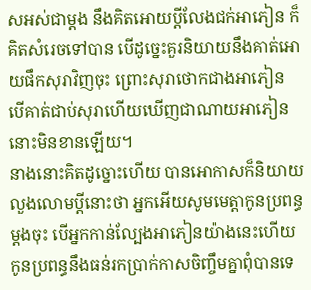សអស់ជាម្ដង នឹងគិតអោយប្ដីលែងជក់អាភៀន ក៏គិតសំរេចទៅបាន បើដូច្នេះគួរនិយាយនឹងគាត់អោយផឹកសុរាវិញចុះ ព្រោះសុរាថោកជាងអាភៀន បើគាត់ជាប់សុរាហើយឃើញជាណាយអាភៀននោះមិនខានឡើយ។
នាងនោះគិតដូច្នោះហើយ បានអោកាសក៏និយាយលួងលោមប្ដីនោះថា អ្នកអើយសូមមេត្ដាកូនប្រពន្ធម្ដងចុះ បើអ្នកកាន់ល្បែងអាភៀនយ៉ាងនេះហើយ កូនប្រពន្ធនឹងធន់រកប្រាក់កាសចិញ្ចឹមគ្នាពុំបានទេ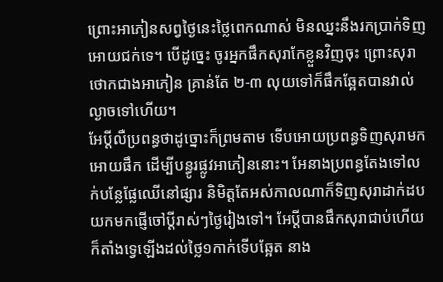ព្រោះអាភៀនសព្វថ្ងៃនេះថ្លៃពេកណាស់ មិនឈ្នះនឹងរកប្រាក់ទិញអោយជក់ទេ។ បើដូច្នេះ ចូរអ្នកផឹកសុរាកែខ្លួនវិញចុះ ព្រោះសុរាថោកជាងអាភៀន គ្រាន់តែ ២-៣ លុយទៅក៏ផឹកឆ្អែតបានវាល់ល្ងាចទៅហើយ។
អែប្ដីលឺប្រពន្ធថាដូច្នោះក៏ព្រមតាម ទើបអោយប្រពន្ធទិញសុរាមកអោយផឹក ដើម្បីបន្ធូរផ្លូវអាភៀននោះ។ អែនាងប្រពន្ធតែងទៅលក់បន្លែផ្លែឈើនៅផ្សារ និមិត្ដតែអស់កាលណាក៏ទិញសុរាដាក់ដបយកមកផ្ញើចៅប្ដីរាស់ៗថ្ងៃរៀងទៅ។ អែប្ដីបានផឹកសុរាជាប់ហើយ ក៏តាំងទ្វេឡើងដល់ថ្លៃ១កាក់ទើបឆ្អែត នាង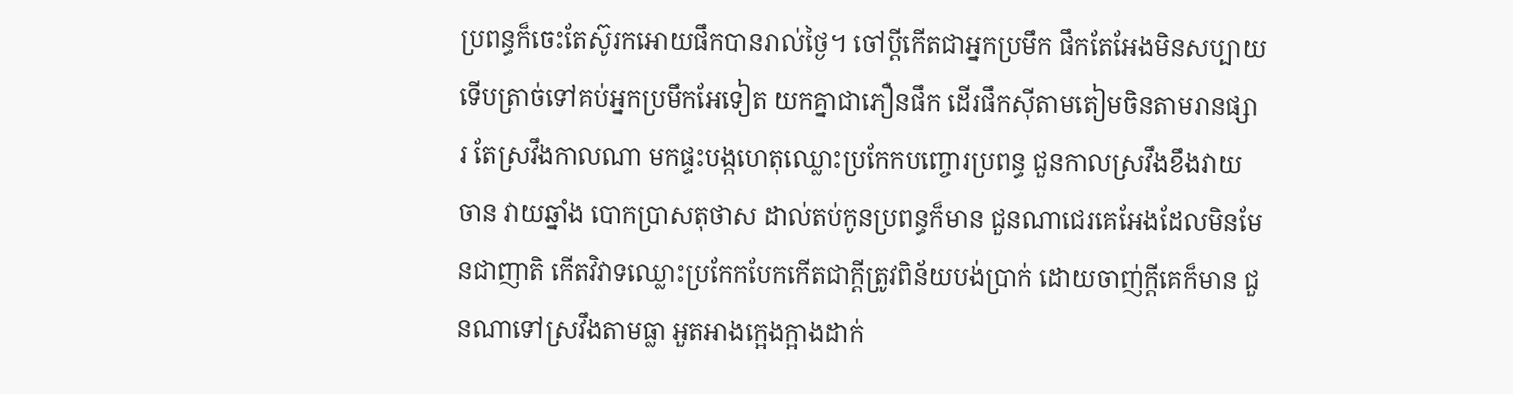ប្រពន្ធក៏ចេះតែស៊ូរកអោយផឹកបានរាល់ថ្ងៃ។ ចៅប្ដីកើតជាអ្នកប្រមឹក ផឹកតែអែងមិនសប្បាយ ទើបត្រាច់ទៅគប់អ្នកប្រមឹកអែទៀត យកគ្នាជាភឿនផឹក ដើរផឹកស៊ីតាមតៀមចិនតាមរានផ្សារ តែស្រវឹងកាលណា មកផ្ទះបង្កហេតុឈ្លោះប្រកែកបញ្ចោរប្រពន្ធ ជួនកាលស្រវឹងខឹងវាយចាន វាយឆ្នាំង បោកប្រាសតុថាស ដាល់តប់កូនប្រពន្ធក៏មាន ជួនណាជេរគេអែងដែលមិនមែនជាញាតិ កើតវិវាទឈ្លោះប្រកែកបែកកើតជាក្ដីត្រូវពិន័យបង់ប្រាក់ ដោយចាញ់ក្ដីគេក៏មាន ជួនណាទៅស្រវឹងតាមធ្លា អួតអាងក្អេងក្អាងដាក់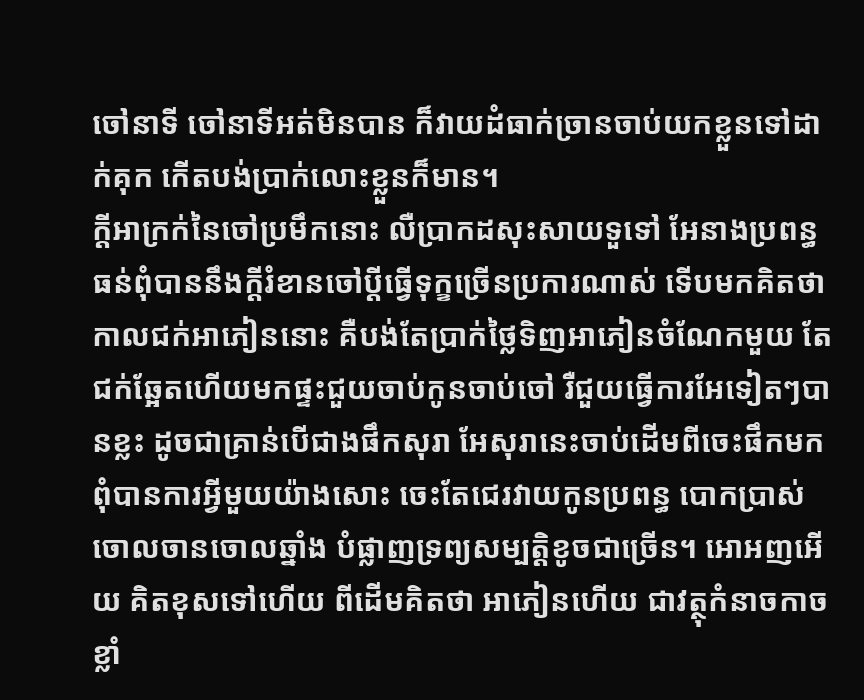ចៅនាទី ចៅនាទីអត់មិនបាន ក៏វាយដំធាក់ច្រានចាប់យកខ្លួនទៅដាក់គុក កើតបង់ប្រាក់លោះខ្លួនក៏មាន។
ក្ដីអាក្រក់នៃចៅប្រមឹកនោះ លឺប្រាកដសុះសាយទួទៅ អែនាងប្រពន្ធធន់ពុំបាននឹងក្ដីរំខានចៅប្ដីធ្វើទុក្ខច្រើនប្រការណាស់ ទើបមកគិតថា កាលជក់អាភៀននោះ គឺបង់តែប្រាក់ថ្លៃទិញអាភៀនចំណែកមួយ តែជក់ឆ្អែតហើយមកផ្ទះជួយចាប់កូនចាប់ចៅ រឺជួយធ្វើការអែទៀតៗបានខ្លះ ដូចជាគ្រាន់បើជាងផឹកសុរា អែសុរានេះចាប់ដើមពីចេះផឹកមកពុំបានការអ្វីមួយយ៉ាងសោះ ចេះតែជេរវាយកូនប្រពន្ធ បោកប្រាស់ចោលចានចោលឆ្នាំង បំផ្លាញទ្រព្យសម្បត្ដិខូចជាច្រើន។ អោអញអើយ គិតខុសទៅហើយ ពីដើមគិតថា អាភៀនហើយ ជាវត្ថុកំនាចកាចខ្លាំ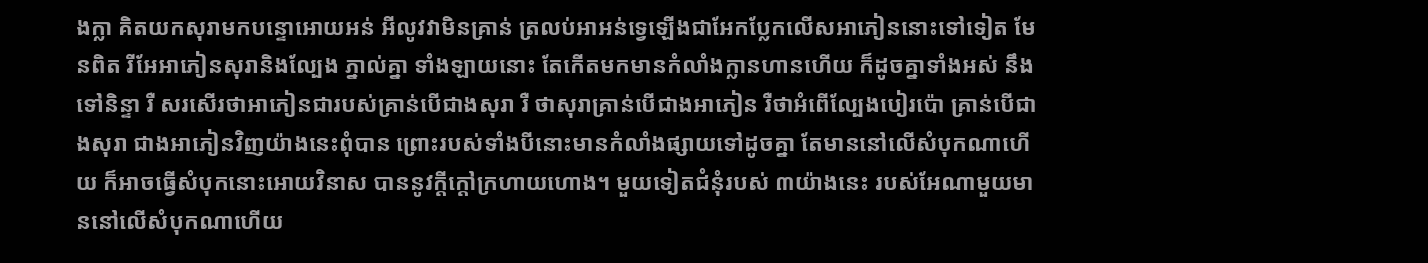ងក្លា គិតយកសុរាមកបន្ទោអោយអន់ អីលូវវាមិនគ្រាន់ ត្រលប់អាអន់ទ្វេឡើងជាអែកប្លែកលើសអាភៀននោះទៅទៀត មែនពិត រីអែអាភៀនសុរានិងល្បែង ភ្នាល់គ្នា ទាំងឡាយនោះ តែកើតមកមានកំលាំងក្លានហានហើយ ក៏ដូចគ្នាទាំងអស់ នឹងទៅនិន្ទា រឺ សរសើរថាអាភៀនជារបស់គ្រាន់បើជាងសុរា រឺ ថាសុរាគ្រាន់បើជាងអាភៀន រឺថាអំពើល្បែងបៀរប៉ោ គ្រាន់បើជាងសុរា ជាងអាភៀនវិញយ៉ាងនេះពុំបាន ព្រោះរបស់ទាំងបីនោះមានកំលាំងផ្សាយទៅដូចគ្នា តែមាននៅលើសំបុកណាហើយ ក៏អាចធ្វើសំបុកនោះអោយវិនាស បាននូវក្ដីក្ដៅក្រហាយហោង។ មួយទៀតជំនុំរបស់ ៣យ៉ាងនេះ របស់អែណាមួយមាននៅលើសំបុកណាហើយ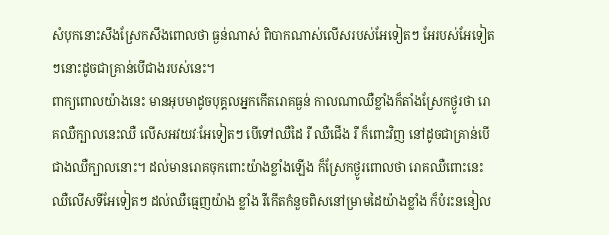សំបុកនោះសឹងស្រែកសឹងពោលថា ធ្ងន់ណាស់ ពិបាកណាស់លើសរបស់អែទៀតៗ អែរបស់អែទៀតៗនោះដូចជាគ្រាន់បើជាងរបស់នេះ។
ពាក្យពោលយ៉ាងនេះ មានអុបមាដូចបុគ្គលអ្នកកើតរោគធ្ងន់ កាលណាឈឺខ្លាំងក៏តាំងស្រែកថ្ងូរថា រោគឈឺក្បាលនេះឈឺ លើសអវយវៈអែទៀតៗ បើទៅឈឺដៃ រឺ ឈឺជើង រឺ ក៏ពោះវិញ នៅដូចជាគ្រាន់បើជាងឈឺក្បាលនោះ។ ដល់មានរោគចុកពោះយ៉ាងខ្លាំងឡើង ក៏ស្រែកថ្ងូរពោលថា រោគឈឺពោះនេះ ឈឺលើសទីអែទៀតៗ ដល់ឈឺធ្មេញយ៉ាង ខ្លាំង រឺកើតកំនួចពិសនៅម្រាមដៃយ៉ាងខ្លាំង ក៏បំរះននៀល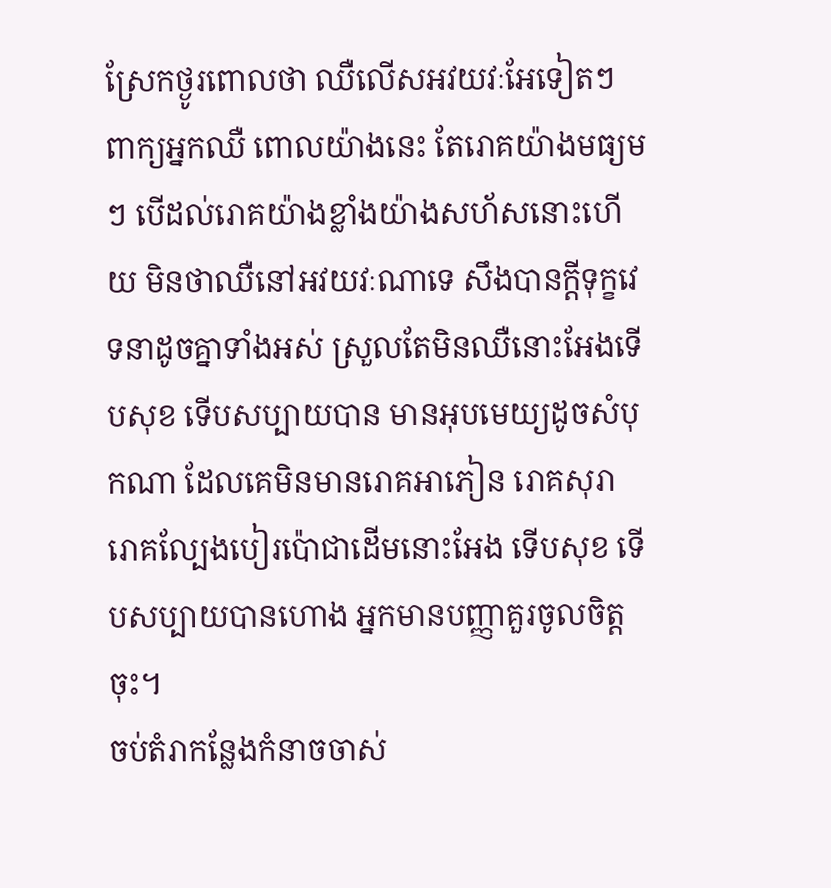ស្រែកថ្ងូរពោលថា ឈឺលើសអវយវៈអែទៀតៗ ពាក្យអ្នកឈឺ ពោលយ៉ាងនេះ តែរោគយ៉ាងមធ្យមៗ បើដល់រោគយ៉ាងខ្លាំងយ៉ាងសហ័សនោះហើយ មិនថាឈឺនៅអវយវៈណាទេ សឹងបានក្ដីទុក្ខវេទនាដូចគ្នាទាំងអស់ ស្រួលតែមិនឈឺនោះអែងទើបសុខ ទើបសប្បាយបាន មានអុបមេយ្យដូចសំបុកណា ដែលគេមិនមានរោគអាភៀន រោគសុរា រោគល្បែងបៀរប៉ោជាដើមនោះអែង ទើបសុខ ទើបសប្បាយបានហោង អ្នកមានបញ្ញាគួរចូលចិត្ដចុះ។
ចប់តំរាកន្លែងកំនាចចាស់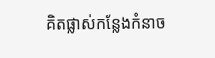គិតផ្លាស់កន្លែងកំនាច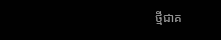ថ្មីជាគ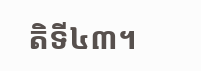តិទី៤៣។